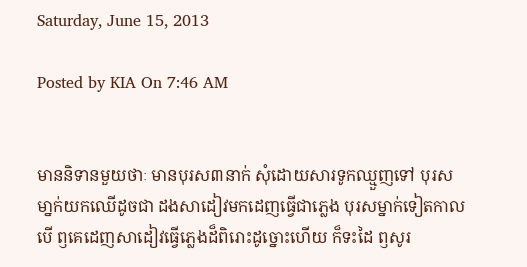Saturday, June 15, 2013

Posted by KIA On 7:46 AM


មាននិទានមួយថាៈ មានបុរស៣នាក់ សុំដោយសារទូកឈ្មួញទៅ បុរសមា្នក់យកឈើដូចជា ដងសាដៀវមកដេញធ្វើជាភ្លេង បុរសម្នាក់ទៀតកាលបើ ឭគេដេញសាដៀវធ្វើភ្លេងដ៏ពិរោះដូច្នោះហើយ ក៏ទះដៃ ឭសូរ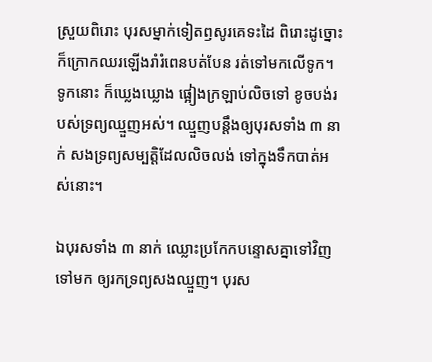ស្រួយពិរោះ បុរសម្នាក់ទៀតឭសូរគេទះដៃ ពិរោះដូច្នោះ ក៏ក្រោកឈរឡើងរាំរំពេនបត់បែន រត់ទៅមកលើទូក។ ទូកនោះ ក៏ឃ្លេងឃ្លោង ផ្អៀងក្រឡាប់លិចទៅ ខូចបង់របស់ទ្រព្យឈ្មួញអស់។ ឈ្មួញបន្តឹងឲ្យបុរសទាំង ៣ នាក់ សងទ្រព្យសម្បត្តិដែលលិចលង់ ទៅក្នុងទឹកបាត់អស់នោះ។

ឯបុរសទាំង ៣ នាក់ ឈ្លោះប្រកែកបន្ទោសគ្នាទៅវិញទៅមក ឲ្យរកទ្រព្យសងឈ្មួញ។ បុរស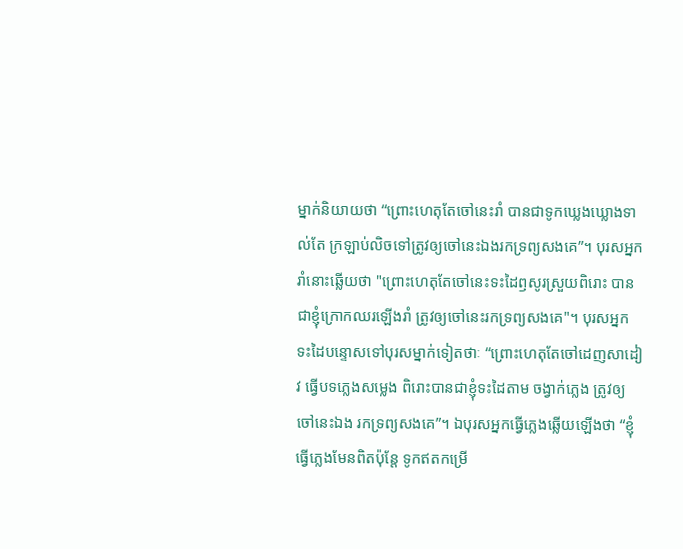ម្នាក់និយាយថា “ព្រោះហេតុតែចៅនេះរាំ បានជាទូកឃ្លេងឃ្លោងទាល់តែ ក្រឡាប់លិចទៅត្រូវឲ្យចៅនេះឯងរកទ្រព្យសងគេ”។ បុរសអ្នករាំនោះឆ្លើយថា "ព្រោះហេតុតែចៅនេះទះដៃឭសូរស្រួយពិរោះ បានជាខ្ញុំក្រោកឈរឡើងរាំ ត្រូវឲ្យចៅនេះរកទ្រព្យសងគេ"។ បុរសអ្នកទះដៃបន្ទោសទៅបុរសម្នាក់ទៀតថាៈ “ព្រោះហេតុតែចៅដេញសាដៀវ ធ្វើបទភ្លេងសម្លេង ពិរោះបានជាខ្ញុំទះដៃតាម ចង្វាក់ភ្លេង ត្រូវឲ្យចៅនេះឯង រកទ្រព្យសងគេ”។ ឯបុរសអ្នកធ្វើភ្លេងឆ្លើយឡើងថា “ខ្ញុំធ្វើភ្លេងមែនពិតប៉ុន្តែ ទូកឥតកម្រើ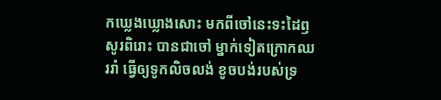កឃ្លេងឃ្លោងសោះ មកពីចៅនេះទះដៃឭសូរពិរោះ បានជាចៅ ម្នាក់ទៀតក្រោកឈររាំ ធ្វើឲ្យទូកលិចលង់ ខូចបង់របស់ទ្រ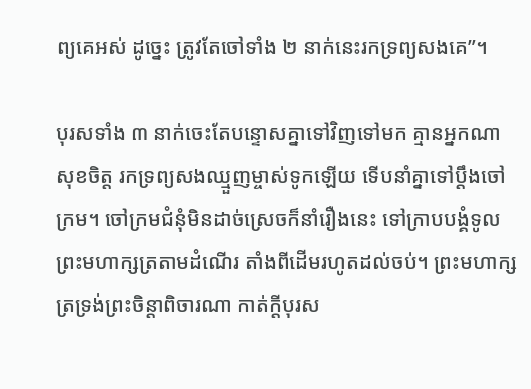ព្យគេអស់ ដូច្នេះ ត្រូវតែចៅទាំង ២ នាក់នេះរកទ្រព្យសងគេ”។

បុរសទាំង ៣ នាក់ចេះតែបន្ទោសគ្នាទៅវិញទៅមក គ្មានអ្នកណាសុខចិត្ត រកទ្រព្យសងឈ្មួញម្ចាស់ទូកឡើយ ទើបនាំគ្នាទៅប្តឹងចៅក្រម។ ចៅក្រមជំនុំមិនដាច់ស្រេចក៏នាំរឿងនេះ ទៅក្រាបបង្គំទូលព្រះមហាក្សត្រតាមដំណើរ តាំងពីដើមរហូតដល់ចប់។ ព្រះមហាក្សត្រទ្រង់ព្រះចិន្តាពិចារណា កាត់ក្តីបុរស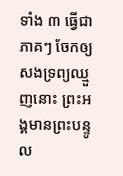ទាំង ៣ ធ្វើជាភាគៗ ចែកឲ្យសងទ្រព្យឈ្មួញនោះ ព្រះអង្គមានព្រះបន្ទូល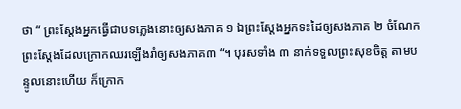ថា “ ព្រះស្តែងអ្នកធ្វើជាបទភ្លេងនោះឲ្យសងភាគ ១ ឯព្រះស្តែងអ្នកទះដៃឲ្យសងភាគ ២ ចំណែកព្រះស្តែងដែលក្រោកឈរឡើងរាំឲ្យសងភាគ៣ “។ បុរសទាំង ៣ នាក់ទទួលព្រះសុខចិត្ត តាមបន្ទូលនោះហើយ ក៏ក្រោក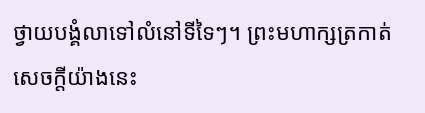ថ្វាយបង្គំលាទៅលំនៅទីទៃៗ។ ព្រះមហាក្សត្រកាត់សេចក្តីយ៉ាងនេះ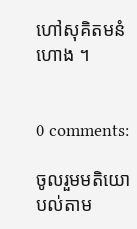ហៅសុគិតមនំហោង ។


0 comments:

ចូលរួមមតិយោបល់តាម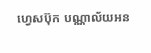ហ្វេសប៊ុក បណ្ណាល័យអន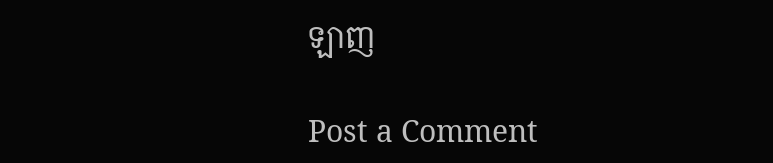ឡាញ

Post a Comment